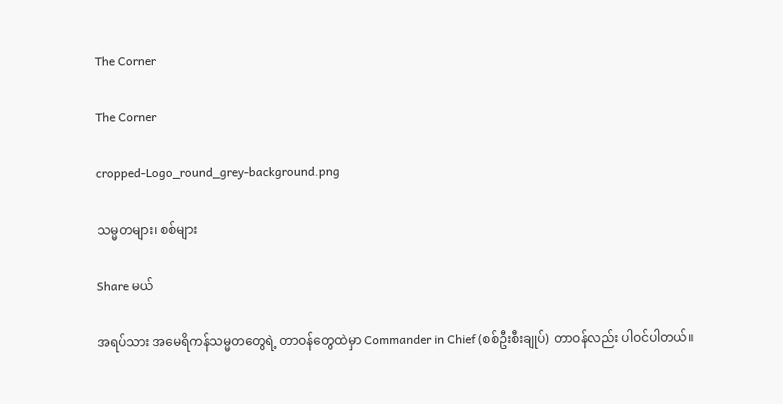The Corner

The Corner

cropped-Logo_round_grey-background.png

သမ္မတများ၊ စစ်များ

Share မယ်

အရပ်သား အမေရိကန်သမ္မတတွေရဲ့ တာဝန်တွေထဲမှာ Commander in Chief (စစ်ဦးစီးချုပ်) တာဝန်လည်း ပါဝင်ပါတယ်။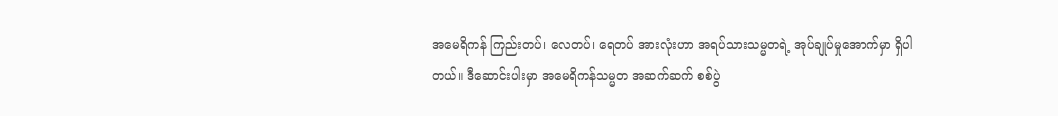အမေရိကန် ကြည်းတပ်၊ လေတပ်၊ ရေတပ် အားလုံးဟာ အရပ်သားသမ္မတရဲ့ အုပ်ချုပ်မှုအောက်မှာ ရှိပါတယ်။ ဒီဆောင်းပါးမှာ အမေရိကန်သမ္မတ အဆက်ဆက် စစ်ပွဲ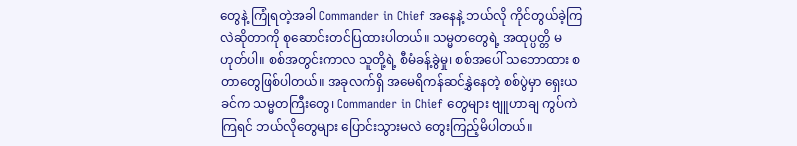တွေနဲ့ ကြုံရတဲ့အခါ Commander in Chief အနေနဲ့ ဘယ်လို ကိုင်တွယ်ခဲ့ကြလဲဆိုတာကို စုဆောင်းတင်ပြထားပါတယ်။ သမ္မတတွေရဲ့ အထုပ္ပတ္တိ မဟုတ်ပါ။ စစ်အတွင်းကာလ သူတို့ရဲ့ စီမံခန့်ခွဲမှု၊ စစ်အပေါ် သဘောထား စတာတွေဖြစ်ပါတယ်။ အခုလက်ရှိ အမေရိကန်ဆင်နွှဲနေတဲ့ စစ်ပွဲမှာ ရှေးယခင်က သမ္မတကြီးတွေ၊ Commander in Chief တွေများ ဗျူဟာချ ကွပ်ကဲကြရင် ဘယ်လိုတွေများ ပြောင်းသွားမလဲ တွေးကြည့်မိပါတယ်။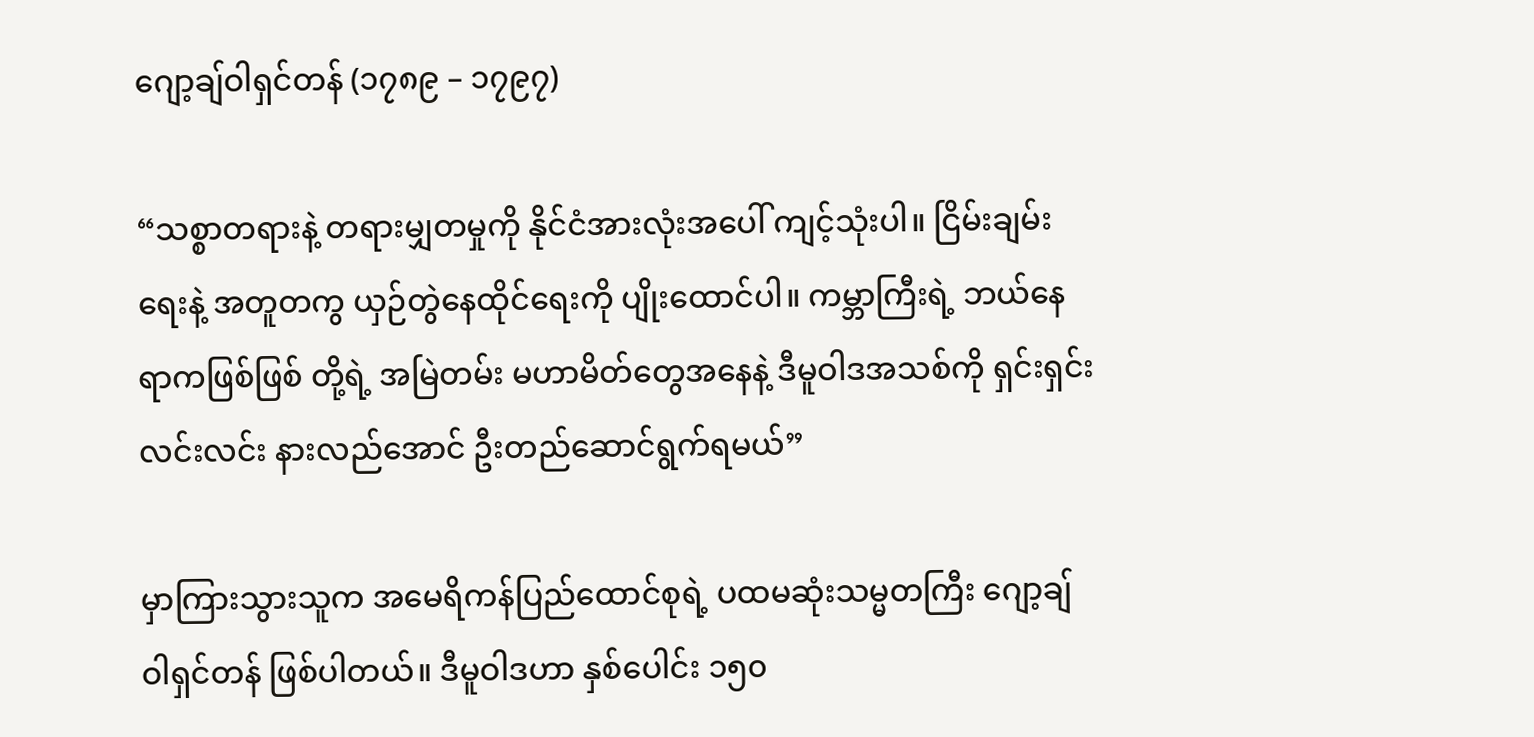ဂျော့ချ်ဝါရှင်တန် (၁၇၈၉ – ၁၇၉၇)

“သစ္စာတရားနဲ့ တရားမျှတမှုကို နိုင်ငံအားလုံးအပေါ် ကျင့်သုံးပါ။ ငြိမ်းချမ်းရေးနဲ့ အတူတကွ ယှဉ်တွဲနေထိုင်ရေးကို ပျိုးထောင်ပါ။ ကမ္ဘာကြီးရဲ့ ဘယ်နေရာကဖြစ်ဖြစ် တို့ရဲ့ အမြဲတမ်း မဟာမိတ်တွေအနေနဲ့ ဒီမူဝါဒအသစ်ကို ရှင်းရှင်းလင်းလင်း နားလည်အောင် ဦးတည်ဆောင်ရွက်ရမယ်”

မှာကြားသွားသူက အမေရိကန်ပြည်ထောင်စုရဲ့ ပထမဆုံးသမ္မတကြီး ဂျော့ချ်ဝါရှင်တန် ဖြစ်ပါတယ်။ ဒီမူဝါဒဟာ နှစ်ပေါင်း ၁၅၀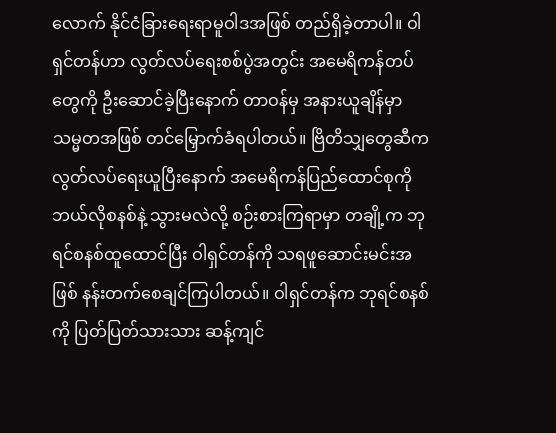လောက် နိုင်ငံခြားရေးရာမူဝါဒအဖြစ် တည်ရှိခဲ့တာပါ။ ဝါရှင်တန်ဟာ လွတ်လပ်ရေးစစ်ပွဲအတွင်း အမေရိကန်တပ်တွေကို ဦးဆောင်ခဲ့ပြီးနောက် တာဝန်မှ အနားယူချိန်မှာ သမ္မတအဖြစ် တင်မြှောက်ခံရပါတယ်။ ဗြိတိသျှတွေဆီက လွတ်လပ်ရေးယူပြီးနောက် အမေရိကန်ပြည်ထောင်စုကို ဘယ်လိုစနစ်နဲ့ သွားမလဲလို့ စဉ်းစားကြရာမှာ တချို့က ဘုရင်စနစ်ထူထောင်ပြီး ဝါရှင်တန်ကို သရဖူဆောင်းမင်းအဖြစ် နန်းတက်စေချင်ကြပါတယ်။ ဝါရှင်တန်က ဘုရင်စနစ်ကို ပြတ်ပြတ်သားသား ဆန့်ကျင်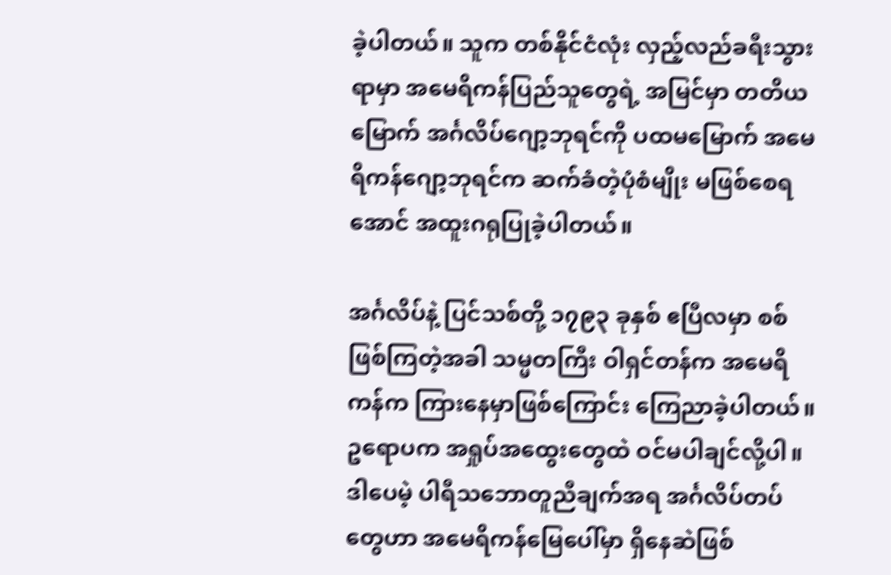ခဲ့ပါတယ်။ သူက တစ်နိုင်ငံလုံး လှည့်လည်ခရီးသွားရာမှာ အမေရိကန်ပြည်သူတွေရဲ့ အမြင်မှာ တတိယမြောက် အင်္ဂလိပ်ဂျော့ဘုရင်ကို ပထမမြောက် အမေရိကန်ဂျော့ဘုရင်က ဆက်ခံတဲ့ပုံစံမျိုး မဖြစ်စေရအောင် အထူးဂရုပြုခဲ့ပါတယ်။

အင်္ဂလိပ်နဲ့ ပြင်သစ်တို့ ၁၇၉၃ ခုနှစ် ဧပြီလမှာ စစ်ဖြစ်ကြတဲ့အခါ သမ္မတကြီး ဝါရှင်တန်က အမေရိကန်က ကြားနေမှာဖြစ်ကြောင်း ကြေညာခဲ့ပါတယ်။ ဥရောပက အရှုပ်အထွေးတွေထဲ ဝင်မပါချင်လို့ပါ။ ဒါပေမဲ့ ပါရီသဘောတူညီချက်အရ အင်္ဂလိပ်တပ်တွေဟာ အမေရိကန်မြေပေါ်မှာ ရှိနေဆဲဖြစ်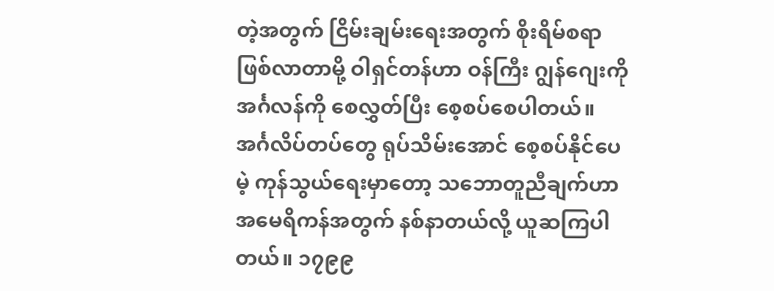တဲ့အတွက် ငြိမ်းချမ်းရေးအတွက် စိုးရိမ်စရာဖြစ်လာတာမို့ ဝါရှင်တန်ဟာ ဝန်ကြီး ဂျွန်ဂျေးကို အင်္ဂလန်ကို စေလွှတ်ပြီး စေ့စပ်စေပါတယ်။ အင်္ဂလိပ်တပ်တွေ ရုပ်သိမ်းအောင် စေ့စပ်နိုင်ပေမဲ့ ကုန်သွယ်ရေးမှာတော့ သဘောတူညီချက်ဟာ အမေရိကန်အတွက် နစ်နာတယ်လို့ ယူဆကြပါတယ်။ ၁၇၉၉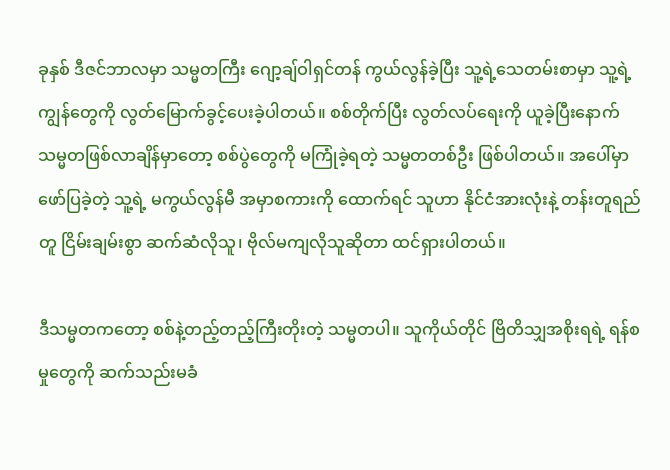ခုနှစ် ဒီဇင်ဘာလမှာ သမ္မတကြီး ဂျော့ချ်ဝါရှင်တန် ကွယ်လွန်ခဲ့ပြီး သူ့ရဲ့သေတမ်းစာမှာ သူ့ရဲ့ကျွန်တွေကို လွတ်မြောက်ခွင့်ပေးခဲ့ပါတယ်။ စစ်တိုက်ပြီး လွတ်လပ်ရေးကို ယူခဲ့ပြီးနောက် သမ္မတဖြစ်လာချိန်မှာတော့ စစ်ပွဲတွေကို မကြုံခဲ့ရတဲ့ သမ္မတတစ်ဦး ဖြစ်ပါတယ်။ အပေါ်မှာ ဖော်ပြခဲ့တဲ့ သူ့ရဲ့ မကွယ်လွန်မီ အမှာစကားကို ထောက်ရင် သူဟာ နိုင်ငံအားလုံးနဲ့ တန်းတူရည်တူ ငြိမ်းချမ်းစွာ ဆက်ဆံလိုသူ၊ ဗိုလ်မကျလိုသူဆိုတာ ထင်ရှားပါတယ်။

ဒီသမ္မတကတော့ စစ်နဲ့တည့်တည့်ကြီးတိုးတဲ့ သမ္မတပါ။ သူကိုယ်တိုင် ဗြိတိသျှအစိုးရရဲ့ ရန်စမှုတွေကို ဆက်သည်းမခံ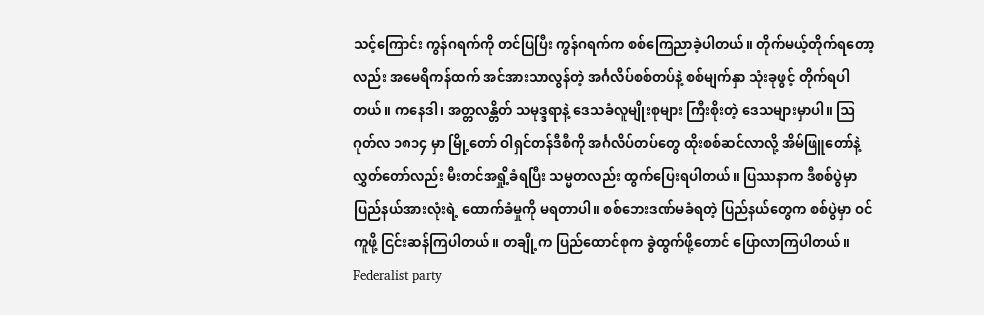သင့်ကြောင်း ကွန်ဂရက်ကို တင်ပြပြီး ကွန်ဂရက်က စစ်ကြေညာခဲ့ပါတယ်။ တိုက်မယ့်တိုက်ရတော့လည်း အမေရိကန်ထက် အင်အားသာလွန်တဲ့ အင်္ဂလိပ်စစ်တပ်နဲ့ စစ်မျက်နှာ သုံးခုဖွင့် တိုက်ရပါတယ်။ ကနေဒါ၊ အတ္တလန္တိတ် သမုဒ္ဒရာနဲ့ ဒေသခံလူမျိုးစုများ ကြီးစိုးတဲ့ ဒေသများမှာပါ။ ဩဂုတ်လ ၁၈၁၄ မှာ မြို့တော် ဝါရှင်တန်ဒီစီကို အင်္ဂလိပ်တပ်တွေ ထိုးစစ်ဆင်လာလို့ အိမ်ဖြူတော်နဲ့ လွှတ်တော်လည်း မီးတင်အရှို့ခံရပြီး သမ္မတလည်း ထွက်ပြေးရပါတယ်။ ပြဿနာက ဒီစစ်ပွဲမှာ ပြည်နယ်အားလုံးရဲ့ ထောက်ခံမှုကို မရတာပါ။ စစ်ဘေးဒဏ်မခံရတဲ့ ပြည်နယ်တွေက စစ်ပွဲမှာ ဝင်ကူဖို့ ငြင်းဆန်ကြပါတယ်။ တချို့က ပြည်ထောင်စုက ခွဲထွက်ဖို့တောင် ပြောလာကြပါတယ်။ Federalist party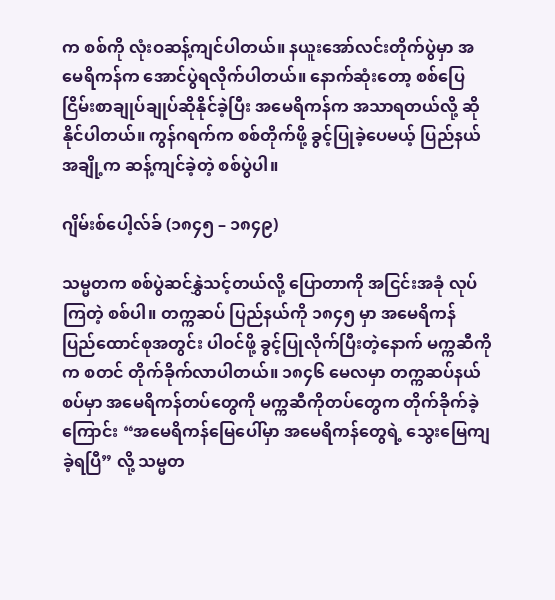က စစ်ကို လုံးဝဆန့်ကျင်ပါတယ်။ နယူးအော်လင်းတိုက်ပွဲမှာ အမေရိကန်က အောင်ပွဲရလိုက်ပါတယ်။ နောက်ဆုံးတော့ စစ်ပြေငြိမ်းစာချုပ်ချုပ်ဆိုနိုင်ခဲ့ပြီး အမေရိကန်က အသာရတယ်လို့ ဆိုနိုင်ပါတယ်။ ကွန်ဂရက်က စစ်တိုက်ဖို့ ခွင့်ပြုခဲ့ပေမယ့် ပြည်နယ်အချို့က ဆန့်ကျင်ခဲ့တဲ့ စစ်ပွဲပါ။

ဂျိမ်းစ်ပေါ့လ်ခ် (၁၈၄၅ – ၁၈၄၉)

သမ္မတက စစ်ပွဲဆင်နွှဲသင့်တယ်လို့ ပြောတာကို အငြင်းအခုံ လုပ်ကြတဲ့ စစ်ပါ။ တက္ကဆပ် ပြည်နယ်ကို ၁၈၄၅ မှာ အမေရိကန် ပြည်ထောင်စုအတွင်း ပါဝင်ဖို့ ခွင့်ပြုလိုက်ပြီးတဲ့နောက် မက္ကဆီကိုက စတင် တိုက်ခိုက်လာပါတယ်။ ၁၈၄၆ မေလမှာ တက္ကဆပ်နယ်စပ်မှာ အမေရိကန်တပ်တွေကို မက္ကဆီကိုတပ်တွေက တိုက်ခိုက်ခဲ့ကြောင်း “အမေရိကန်မြေပေါ်မှာ အမေရိကန်တွေရဲ့ သွေးမြေကျခဲ့ရပြီ” လို့ သမ္မတ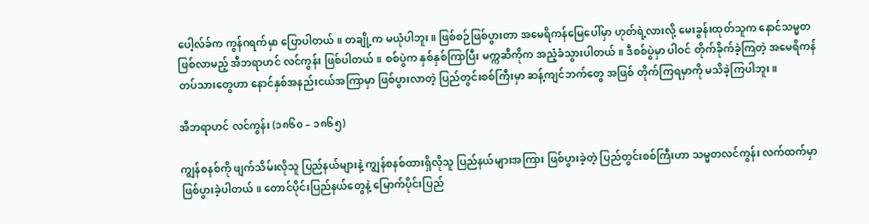ပေါ့လ်ခ်က ကွန်ဂရက်မှာ ပြောပါတယ်။ တချို့က မယုံပါဘူး။ ဖြစ်စဉ်ဖြစ်ပွားတာ အမေရိကန်မြေပေါ်မှာ ဟုတ်ရဲ့လားလို့ မေးခွန်းထုတ်သူက နောင်သမ္မတဖြစ်လာမည့် အီဘရာဟင် လင်ကွန်း ဖြစ်ပါတယ်။ စစ်ပွဲက နှစ်နှစ်ကြာပြီး မက္ကဆီကိုက အညံ့ခံသွားပါတယ်။ ဒီစစ်ပွဲမှာ ပါဝင် တိုက်ခိုက်ခဲ့ကြတဲ့ အမေရိကန်တပ်သားတွေဟာ နောင်နှစ်အနည်းငယ်အကြာမှာ ဖြစ်ပွားလာတဲ့ ပြည်တွင်းစစ်ကြီးမှာ ဆန့်ကျင်ဘက်တွေ အဖြစ် တိုက်ကြရမှာကို မသိခဲ့ကြပါဘူး။

အီဘရာဟင် လင်ကွန်း (၁၈၆၀ – ၁၈၆၅)

ကျွန်စနစ်ကို ဖျက်သိမ်းလိုသူ ပြည်နယ်များနဲ့ ကျွန်စနစ်ထားရှိလိုသူ ပြည်နယ်များအကြား ဖြစ်ပွားခဲ့တဲ့ ပြည်တွင်းစစ်ကြီးဟာ သမ္မတလင်ကွန်း လက်ထက်မှာ ဖြစ်ပွားခဲ့ပါတယ်။ တောင်ပိုင်းပြည်နယ်တွေနဲ့ မြောက်ပိုင်းပြည်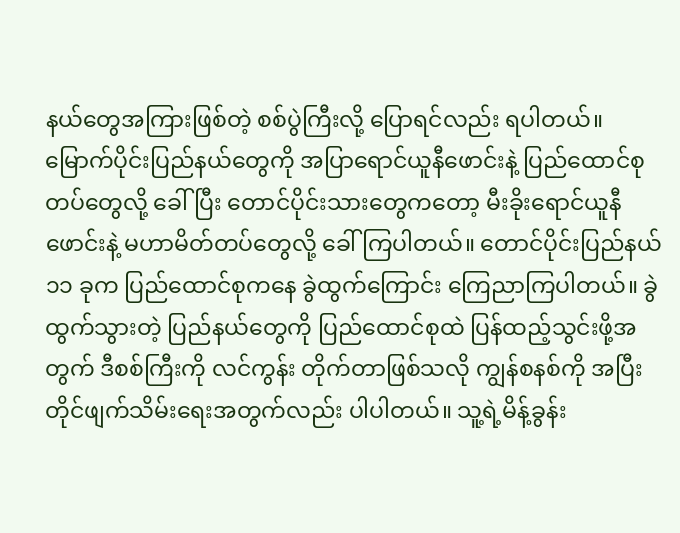နယ်တွေအကြားဖြစ်တဲ့ စစ်ပွဲကြီးလို့ ပြောရင်လည်း ရပါတယ်။ မြောက်ပိုင်းပြည်နယ်တွေကို အပြာရောင်ယူနီဖောင်းနဲ့ ပြည်ထောင်စုတပ်တွေလို့ ခေါ်ပြီး တောင်ပိုင်းသားတွေကတော့ မီးခိုးရောင်ယူနီဖောင်းနဲ့ မဟာမိတ်တပ်တွေလို့ ခေါ်ကြပါတယ်။ တောင်ပိုင်းပြည်နယ် ၁၁ ခုက ပြည်ထောင်စုကနေ ခွဲထွက်ကြောင်း ကြေညာကြပါတယ်။ ခွဲထွက်သွားတဲ့ ပြည်နယ်တွေကို ပြည်ထောင်စုထဲ ပြန်ထည့်သွင်းဖို့အတွက် ဒီစစ်ကြီးကို လင်ကွန်း တိုက်တာဖြစ်သလို ကျွန်စနစ်ကို အပြီးတိုင်ဖျက်သိမ်းရေးအတွက်လည်း ပါပါတယ်။ သူ့ရဲ့မိန့်ခွန်း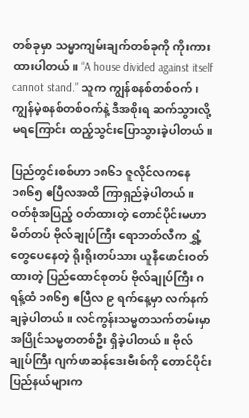တစ်ခုမှာ သမ္မာကျမ်းချက်တစ်ခုကို ကိုးကားထားပါတယ်။ “A house divided against itself cannot stand.” သူက ကျွန်စနစ်တစ်ဝက်၊ ကျွန်မဲ့စနစ်တစ်ဝက်နဲ့ ဒီအစိုးရ ဆက်သွားလို့ မရကြောင်း ထည့်သွင်းပြောသွားခဲ့ပါတယ်။

ပြည်တွင်းစစ်ဟာ ၁၈၆၁ ဇူလိုင်လကနေ ၁၈၆၅ ဧပြီလအထိ ကြာရှည်ခဲ့ပါတယ်။ ဝတ်စုံအပြည့် ဝတ်ထားတဲ့ တောင်ပိုင်းမဟာမိတ်တပ် ဗိုလ်ချုပ်ကြီး ရောဘတ်လီက ရွှံ့တွေပေနေတဲ့ ရိုးရိုးတပ်သား ယူနီဖောင်းဝတ်ထားတဲ့ ပြည်ထောင်စုတပ် ဗိုလ်ချုပ်ကြီး ဂရန့်ထံ ၁၈၆၅ ဧပြီလ ၉ ရက်နေ့မှာ လက်နက်ချခဲ့ပါတယ်။ လင်ကွန်းသမ္မတသက်တမ်းမှာ အပြိုင်သမ္မတတစ်ဦး ရှိခဲ့ပါတယ်။ ဗိုလ်ချုပ်ကြီး ဂျက်ဖာဆန်ဒေးဗီးစ်ကို တောင်ပိုင်းပြည်နယ်များက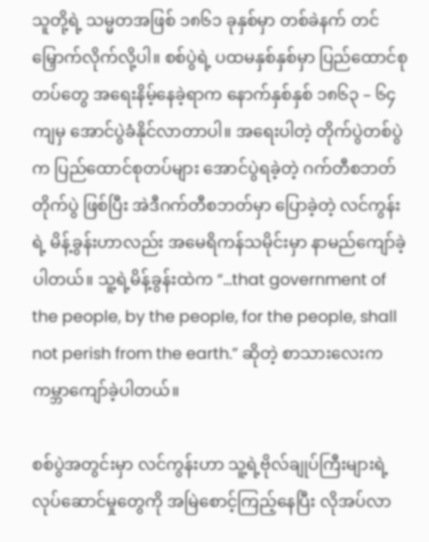သူတို့ရဲ့ သမ္မတအဖြစ် ၁၈၆၁ ခုနှစ်မှာ တစ်ခဲနက် တင်မြှောက်လိုက်လို့ပါ။ စစ်ပွဲရဲ့ ပထမနှစ်နှစ်မှာ ပြည်ထောင်စုတပ်တွေ အရေးနိမ့်နေခဲ့ရာက နောက်နှစ်နှစ် ၁၈၆၃ – ၆၄ ကျမှ အောင်ပွဲခံနိုင်လာတာပါ။ အရေးပါတဲ့ တိုက်ပွဲတစ်ပွဲက ပြည်ထောင်စုတပ်များ အောင်ပွဲရခဲ့တဲ့ ဂက်တီစဘတ်တိုက်ပွဲ ဖြစ်ပြီး အဲဒီဂက်တီစဘတ်မှာ ပြောခဲ့တဲ့ လင်ကွန်းရဲ့ မိန့်ခွန်းဟာလည်း အမေရိကန်သမိုင်းမှာ နာမည်ကျော်ခဲ့ပါတယ်။ သူ့ရဲ့မိန့်ခွန်းထဲက “…that government of the people, by the people, for the people, shall not perish from the earth.” ဆိုတဲ့ စာသားလေးက ကမ္ဘာကျော်ခဲ့ပါတယ်။

စစ်ပွဲအတွင်းမှာ လင်ကွန်းဟာ သူ့ရဲ့ဗိုလ်ချုပ်ကြီးများရဲ့ လုပ်ဆောင်မှုတွေကို အမြဲစောင့်ကြည့်နေပြီး လိုအပ်လာ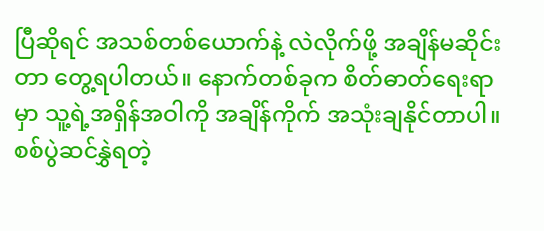ပြီဆိုရင် အသစ်တစ်ယောက်နဲ့ လဲလိုက်ဖို့ အချိန်မဆိုင်းတာ တွေ့ရပါတယ်။ နောက်တစ်ခုက စိတ်ဓာတ်ရေးရာမှာ သူ့ရဲ့အရှိန်အဝါကို အချိန်ကိုက် အသုံးချနိုင်တာပါ။ စစ်ပွဲဆင်နွှဲရတဲ့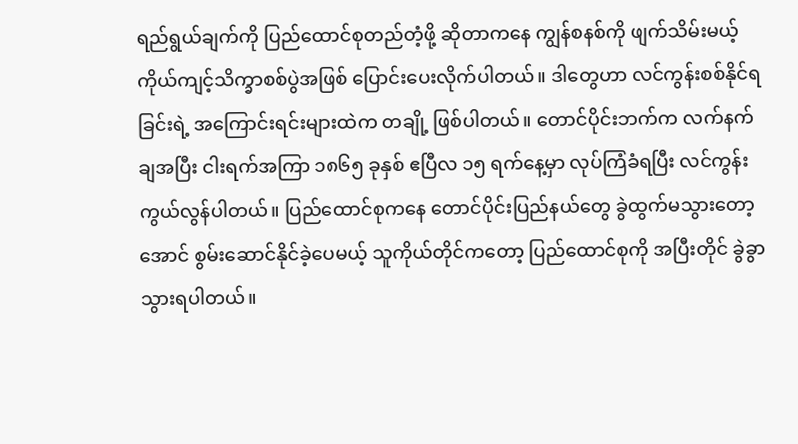ရည်ရွယ်ချက်ကို ပြည်ထောင်စုတည်တံ့ဖို့ ဆိုတာကနေ ကျွန်စနစ်ကို ဖျက်သိမ်းမယ့် ကိုယ်ကျင့်သိက္ခာစစ်ပွဲအဖြစ် ပြောင်းပေးလိုက်ပါတယ်။ ဒါတွေဟာ လင်ကွန်းစစ်နိုင်ရခြင်းရဲ့ အကြောင်းရင်းများထဲက တချို့ ဖြစ်ပါတယ်။ တောင်ပိုင်းဘက်က လက်နက်ချအပြီး ငါးရက်အကြာ ၁၈၆၅ ခုနှစ် ဧပြီလ ၁၅ ရက်နေ့မှာ လုပ်ကြံခံရပြီး လင်ကွန်း ကွယ်လွန်ပါတယ်။ ပြည်ထောင်စုကနေ တောင်ပိုင်းပြည်နယ်တွေ ခွဲထွက်မသွားတော့အောင် စွမ်းဆောင်နိုင်ခဲ့ပေမယ့် သူကိုယ်တိုင်ကတော့ ပြည်ထောင်စုကို အပြီးတိုင် ခွဲခွာသွားရပါတယ်။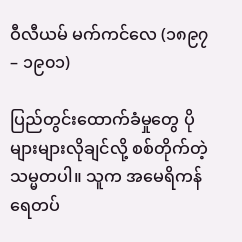ဝီလီယမ် မက်ကင်လေ (၁၈၉၇ – ၁၉၀၁)

ပြည်တွင်းထောက်ခံမှုတွေ ပိုများများလိုချင်လို့ စစ်တိုက်တဲ့ သမ္မတပါ။ သူက အမေရိကန်ရေတပ်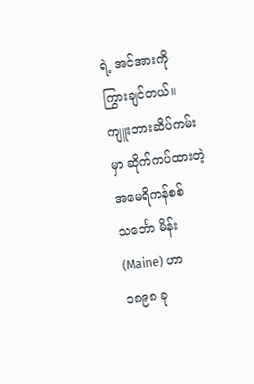ရဲ့ အင်အားကို ကြွားချင်တယ်။ ကျူးဘားဆိပ်ကမ်းမှာ ဆိုက်ကပ်ထားတဲ့ အမေရိကန်စစ်သင်္ဘော မိန်း (Maine) ဟာ ၁၈၉၈ ခု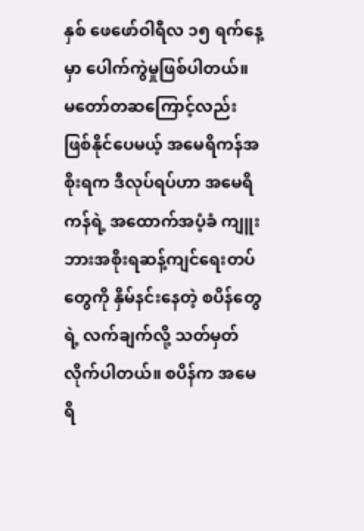နှစ် ဖေဖော်ဝါရီလ ၁၅ ရက်နေ့မှာ ပေါက်ကွဲမှုဖြစ်ပါတယ်။ မတော်တဆကြောင့်လည်း ဖြစ်နိုင်ပေမယ့် အမေရိကန်အစိုးရက ဒီလုပ်ရပ်ဟာ အမေရိကန်ရဲ့ အထောက်အပံ့ခံ ကျူးဘားအစိုးရဆန့်ကျင်ရေးတပ်တွေကို နှိမ်နင်းနေတဲ့ စပိန်တွေရဲ့ လက်ချက်လို့ သတ်မှတ်လိုက်ပါတယ်။ စပိန်က အမေရိ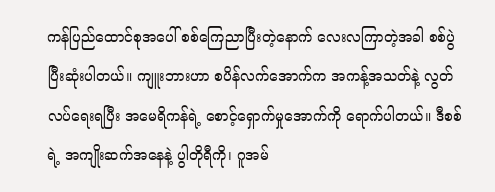ကန်ပြည်ထောင်စုအပေါ် စစ်ကြေညာပြီးတဲ့နောက် လေးလကြာတဲ့အခါ စစ်ပွဲပြီးဆုံးပါတယ်။ ကျူးဘားဟာ စပိန်လက်အောက်က အကန့်အသတ်နဲ့ လွတ်လပ်ရေးရပြီး အမေရိကန်ရဲ့ စောင့်ရှောက်မှုအောက်ကို ရောက်ပါတယ်။ ဒီစစ်ရဲ့ အကျိုးဆက်အနေနဲ့ ပွါတိုရီကို၊ ဂူအမ်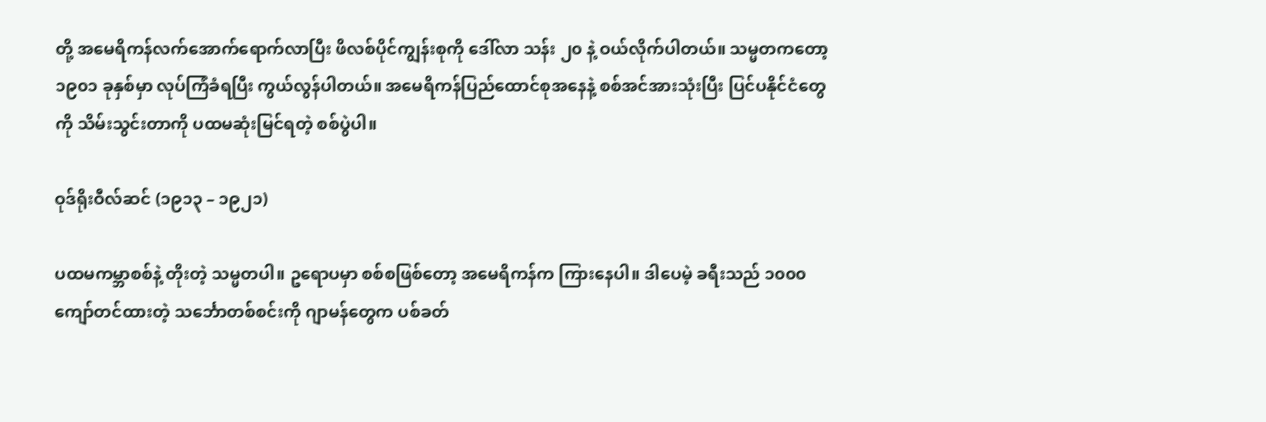တို့ အမေရိကန်လက်အောက်ရောက်လာပြီး ဖိလစ်ပိုင်ကျွန်းစုကို ဒေါ်လာ သန်း ၂၀ နဲ့ ဝယ်လိုက်ပါတယ်။ သမ္မတကတော့ ၁၉၀၁ ခုနှစ်မှာ လုပ်ကြံခံရပြီး ကွယ်လွန်ပါတယ်။ အမေရိကန်ပြည်ထောင်စုအနေနဲ့ စစ်အင်အားသုံးပြီး ပြင်ပနိုင်ငံတွေကို သိမ်းသွင်းတာကို ပထမဆုံးမြင်ရတဲ့ စစ်ပွဲပါ။

ဝုဒ်ရိုးဝီလ်ဆင် (၁၉၁၃ – ၁၉၂၁)

ပထမကမ္ဘာစစ်နဲ့ တိုးတဲ့ သမ္မတပါ။ ဥရောပမှာ စစ်စဖြစ်တော့ အမေရိကန်က ကြားနေပါ။ ဒါပေမဲ့ ခရီးသည် ၁၀၀၀ ကျော်တင်ထားတဲ့ သင်္ဘောတစ်စင်းကို ဂျာမန်တွေက ပစ်ခတ်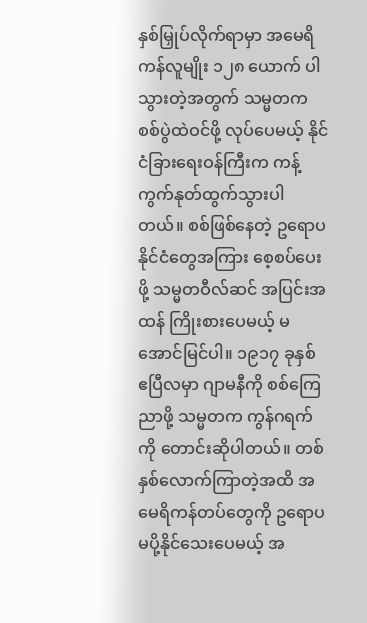နှစ်မြှုပ်လိုက်ရာမှာ အမေရိကန်လူမျိုး ၁၂၈ ယောက် ပါသွားတဲ့အတွက် သမ္မတက စစ်ပွဲထဲဝင်ဖို့ လုပ်ပေမယ့် နိုင်ငံခြားရေးဝန်ကြီးက ကန့်ကွက်နုတ်ထွက်သွားပါတယ်။ စစ်ဖြစ်နေတဲ့ ဥရောပနိုင်ငံတွေအကြား စေ့စပ်ပေးဖို့ သမ္မတဝီလ်ဆင် အပြင်းအထန် ကြိုးစားပေမယ့် မအောင်မြင်ပါ။ ၁၉၁၇ ခုနှစ် ဧပြီလမှာ ဂျာမနီကို စစ်ကြေညာဖို့ သမ္မတက ကွန်ဂရက်ကို တောင်းဆိုပါတယ်။ တစ်နှစ်လောက်ကြာတဲ့အထိ အမေရိကန်တပ်တွေကို ဥရောပ မပို့နိုင်သေးပေမယ့် အ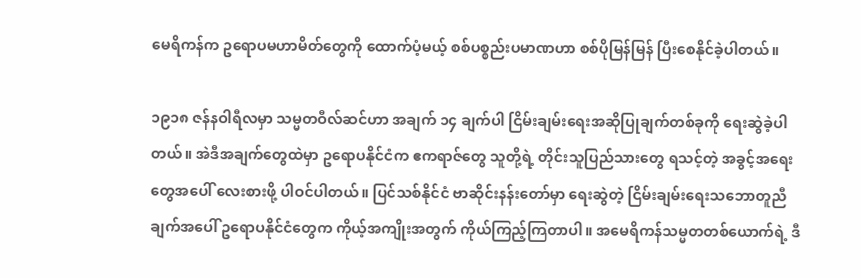မေရိကန်က ဥရောပမဟာမိတ်တွေကို ထောက်ပံ့မယ့် စစ်ပစ္စည်းပမာဏဟာ စစ်ပိုမြန်မြန် ပြီးစေနိုင်ခဲ့ပါတယ်။

၁၉၁၈ ဇန်နဝါရီလမှာ သမ္မတဝီလ်ဆင်ဟာ အချက် ၁၄ ချက်ပါ ငြိမ်းချမ်းရေးအဆိုပြုချက်တစ်ခုကို ရေးဆွဲခဲ့ပါတယ်။ အဲဒီအချက်တွေထဲမှာ ဥရောပနိုင်ငံက ဧကရာဇ်တွေ သူတို့ရဲ့ တိုင်းသူပြည်သားတွေ ရသင့်တဲ့ အခွင့်အရေးတွေအပေါ် လေးစားဖို့ ပါဝင်ပါတယ်။ ပြင်သစ်နိုင်ငံ ဗာဆိုင်းနန်းတော်မှာ ရေးဆွဲတဲ့ ငြိမ်းချမ်းရေးသဘောတူညီချက်အပေါ် ဥရောပနိုင်ငံတွေက ကိုယ့်အကျိုးအတွက် ကိုယ်ကြည့်ကြတာပါ။ အမေရိကန်သမ္မတတစ်ယောက်ရဲ့ ဒီ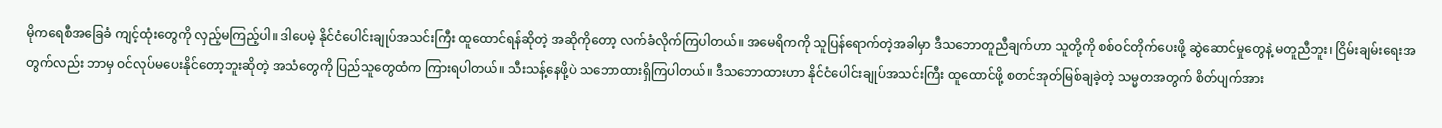မိုကရေစီအခြေခံ ကျင့်ထုံးတွေကို လှည့်မကြည့်ပါ။ ဒါပေမဲ့ နိုင်ငံပေါင်းချုပ်အသင်းကြီး ထူထောင်ရန်ဆိုတဲ့ အဆိုကိုတော့ လက်ခံလိုက်ကြပါတယ်။ အမေရိကကို သူပြန်ရောက်တဲ့အခါမှာ ဒီသဘောတူညီချက်ဟာ သူတို့ကို စစ်ဝင်တိုက်ပေးဖို့ ဆွဲဆောင်မှုတွေနဲ့ မတူညီဘူး၊ ငြိမ်းချမ်းရေးအတွက်လည်း ဘာမှ ဝင်လုပ်မပေးနိုင်တော့ဘူးဆိုတဲ့ အသံတွေကို ပြည်သူတွေထံက ကြားရပါတယ်။ သီးသန့်နေဖို့ပဲ သဘောထားရှိကြပါတယ်။ ဒီသဘောထားဟာ နိုင်ငံပေါင်းချုပ်အသင်းကြီး ထူထောင်ဖို့ စတင်အုတ်မြစ်ချခဲ့တဲ့ သမ္မတအတွက် စိတ်ပျက်အား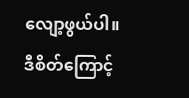လျော့ဖွယ်ပါ။ ဒီစိတ်ကြောင့်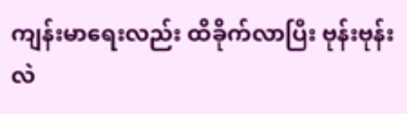ကျန်းမာရေးလည်း ထိခိုက်လာပြီး ဗုန်းဗုန်းလဲ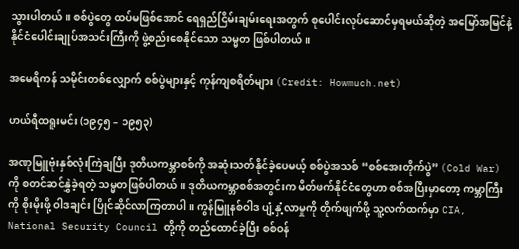သွားပါတယ်။ စစ်ပွဲတွေ ထပ်မဖြစ်အောင် ရေရှည်ငြိမ်းချမ်းရေးအတွက် စုပေါင်းလုပ်ဆောင်မှရမယ်ဆိုတဲ့ အမြော်အမြင်နဲ့ နိုင်ငံပေါင်းချုပ်အသင်းကြီးကို ဖွဲ့စည်းစေနိုင်သော သမ္မတ ဖြစ်ပါတယ်။

အမေရိကန် သမိုင်းတစ်လျှောက် စစ်ပွဲများနှင့် ကုန်ကျစရိတ်များ (Credit: Howmuch.net)

ဟယ်ရီထရူးမင်း (၁၉၄၅ – ၁၉၅၃)

အဏုမြူဗုံးနှစ်လုံးကြဲချပြီး ဒုတိယကမ္ဘာစစ်ကို အဆုံးသတ်နိုင်ခဲ့ပေမယ့် စစ်ပွဲအသစ် “စစ်အေးတိုက်ပွဲ” (Cold War) ကို စတင်ဆင်နွှဲခဲ့ရတဲ့ သမ္မတဖြစ်ပါတယ်။ ဒုတိယကမ္ဘာစစ်အတွင်းက မိတ်ဖက်နိုင်ငံတွေဟာ စစ်အပြီးမှာတော့ ကမ္ဘာကြီးကို စိုးမိုးဖို့ ဝါဒချင်း ပြိုင်ဆိုင်လာကြတာပါ။ ကွန်မြူနစ်ဝါဒ ပျံ့နှံ့လာမှုကို တိုက်ဖျက်ဖို့ သူ့လက်ထက်မှာ CIA, National Security Council တို့ကို တည်ထောင်ခဲ့ပြီး စစ်ဝန်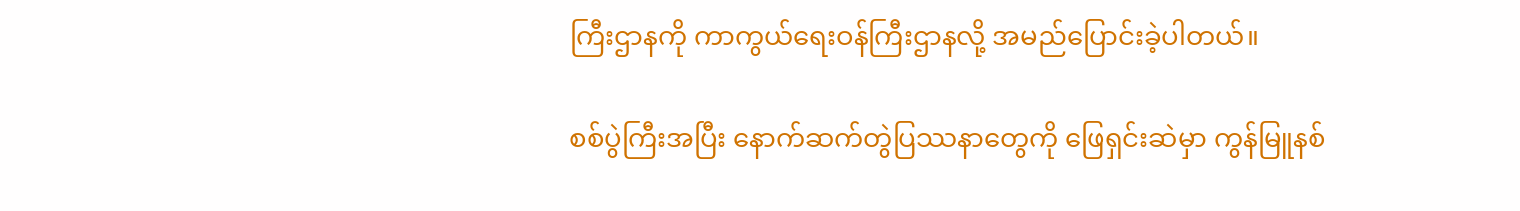ကြီးဌာနကို ကာကွယ်ရေးဝန်ကြီးဌာနလို့ အမည်ပြောင်းခဲ့ပါတယ်။

စစ်ပွဲကြီးအပြီး နောက်ဆက်တွဲပြဿနာတွေကို ဖြေရှင်းဆဲမှာ ကွန်မြူနစ်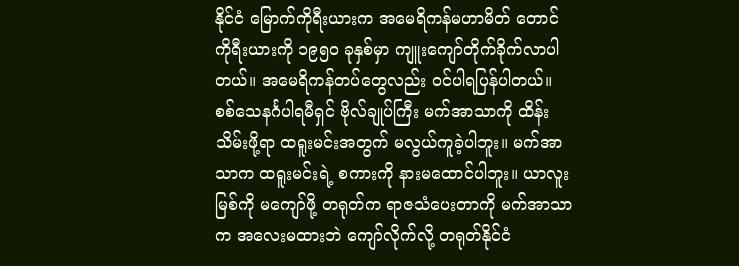နိုင်ငံ မြောက်ကိုရီးယားက အမေရိကန်မဟာမိတ် တောင်ကိုရီးယားကို ၁၉၅၀ ခုနှစ်မှာ ကျူးကျော်တိုက်ခိုက်လာပါတယ်။ အမေရိကန်တပ်တွေလည်း ဝင်ပါရပြန်ပါတယ်။ စစ်သေနင်္ဂပါရမီရှင် ဗိုလ်ချုပ်ကြီး မက်အာသာကို ထိန်းသိမ်းဖို့ရာ ထရူးမင်းအတွက် မလွယ်ကူခဲ့ပါဘူး။ မက်အာသာက ထရူးမင်းရဲ့ စကားကို နားမထောင်ပါဘူး။ ယာလူးမြစ်ကို မကျော်ဖို့ တရုတ်က ရာဇသံပေးတာကို မက်အာသာက အလေးမထားဘဲ ကျော်လိုက်လို့ တရုတ်နိုင်ငံ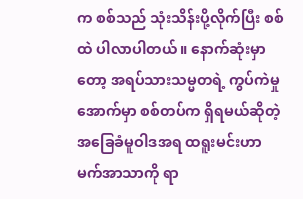က စစ်သည် သုံးသိန်းပို့လိုက်ပြီး စစ်ထဲ ပါလာပါတယ်။ နောက်ဆုံးမှာတော့ အရပ်သားသမ္မတရဲ့ ကွပ်ကဲမှုအောက်မှာ စစ်တပ်က ရှိရမယ်ဆိုတဲ့ အခြေခံမူဝါဒအရ ထရူးမင်းဟာ မက်အာသာကို ရာ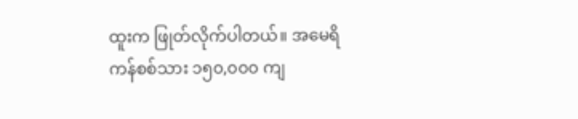ထူးက ဖြုတ်လိုက်ပါတယ်။ အမေရိကန်စစ်သား ၁၅၀,၀၀၀ ကျ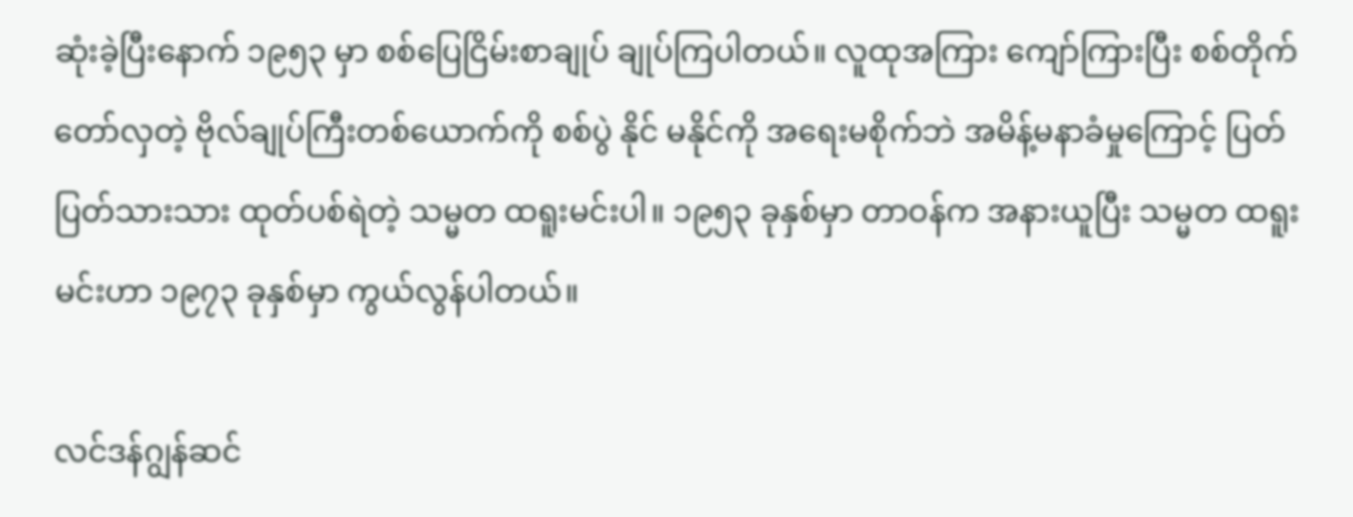ဆုံးခဲ့ပြီးနောက် ၁၉၅၃ မှာ စစ်ပြေငြိမ်းစာချုပ် ချုပ်ကြပါတယ်။ လူထုအကြား ကျော်ကြားပြီး စစ်တိုက်တော်လှတဲ့ ဗိုလ်ချုပ်ကြီးတစ်ယောက်ကို စစ်ပွဲ နိုင် မနိုင်ကို အရေးမစိုက်ဘဲ အမိန့်မနာခံမှုကြောင့် ပြတ်ပြတ်သားသား ထုတ်ပစ်ရဲတဲ့ သမ္မတ ထရူးမင်းပါ။ ၁၉၅၃ ခုနှစ်မှာ တာဝန်က အနားယူပြီး သမ္မတ ထရူးမင်းဟာ ၁၉၇၃ ခုနှစ်မှာ ကွယ်လွန်ပါတယ်။

လင်ဒန်ဂျွန်ဆင်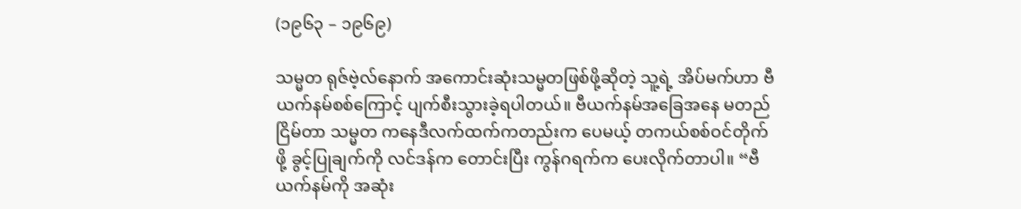(၁၉၆၃ – ၁၉၆၉)

သမ္မတ ရုဇ်ဗဲ့လ်နောက် အကောင်းဆုံးသမ္မတဖြစ်ဖို့ဆိုတဲ့ သူ့ရဲ့ အိပ်မက်ဟာ ဗီယက်နမ်စစ်ကြောင့် ပျက်စီးသွားခဲ့ရပါတယ်။ ဗီယက်နမ်အခြေအနေ မတည်ငြိမ်တာ သမ္မတ ကနေဒီလက်ထက်ကတည်းက ပေမယ့် တကယ်စစ်ဝင်တိုက်ဖို့ ခွင့်ပြုချက်ကို လင်ဒန်က တောင်းပြီး ကွန်ဂရက်က ပေးလိုက်တာပါ။ “ဗီယက်နမ်ကို အဆုံး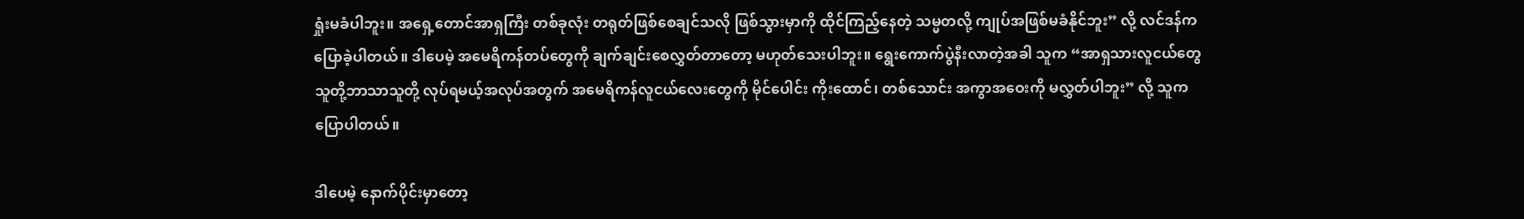ရှုံးမခံပါဘူး။ အရှေ့တောင်အာရှကြီး တစ်ခုလုံး တရုတ်ဖြစ်စေချင်သလို ဖြစ်သွားမှာကို ထိုင်ကြည့်နေတဲ့ သမ္မတလို့ ကျုပ်အဖြစ်မခံနိုင်ဘူး” လို့ လင်ဒန်က ပြောခဲ့ပါတယ်။ ဒါပေမဲ့ အမေရိကန်တပ်တွေကို ချက်ချင်းစေလွှတ်တာတော့ မဟုတ်သေးပါဘူး။ ရွေးကောက်ပွဲနီးလာတဲ့အခါ သူက “အာရှသားလူငယ်တွေ သူတို့ဘာသာသူတို့ လုပ်ရမယ့်အလုပ်အတွက် အမေရိကန်လူငယ်လေးတွေကို မိုင်ပေါင်း ကိုးထောင်၊ တစ်သောင်း အကွာအဝေးကို မလွှတ်ပါဘူး” လို့ သူက ပြောပါတယ်။

ဒါပေမဲ့ နောက်ပိုင်းမှာတော့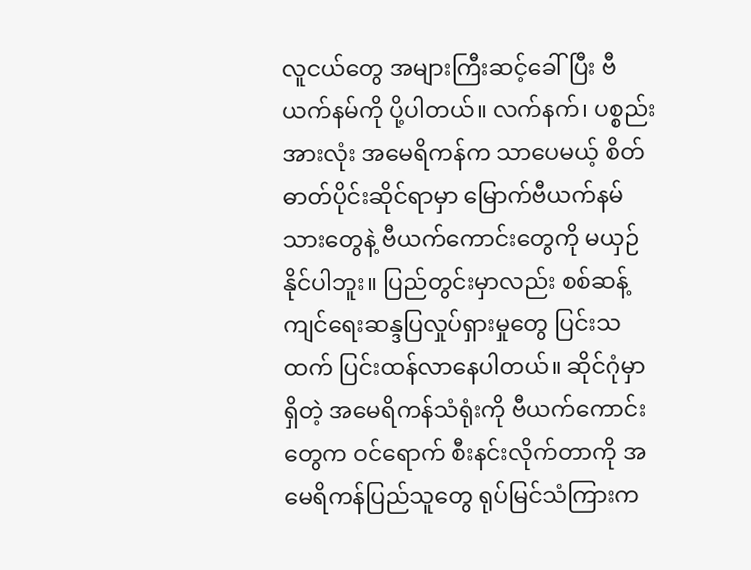လူငယ်တွေ အများကြီးဆင့်ခေါ်ပြီး ဗီယက်နမ်ကို ပို့ပါတယ်။ လက်နက်၊ ပစ္စည်းအားလုံး အမေရိကန်က သာပေမယ့် စိတ်ဓာတ်ပိုင်းဆိုင်ရာမှာ မြောက်ဗီယက်နမ်သားတွေနဲ့ ဗီယက်ကောင်းတွေကို မယှဉ်နိုင်ပါဘူး။ ပြည်တွင်းမှာလည်း စစ်ဆန့်ကျင်ရေးဆန္ဒပြလှုပ်ရှားမှုတွေ ပြင်းသထက် ပြင်းထန်လာနေပါတယ်။ ဆိုင်ဂုံမှာရှိတဲ့ အမေရိကန်သံရုံးကို ဗီယက်ကောင်းတွေက ဝင်ရောက် စီးနင်းလိုက်တာကို အမေရိကန်ပြည်သူတွေ ရုပ်မြင်သံကြားက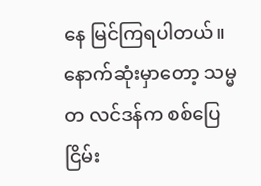နေ မြင်ကြရပါတယ်။ နောက်ဆုံးမှာတော့ သမ္မတ လင်ဒန်က စစ်ပြေငြိမ်း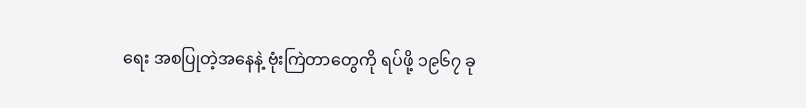ရေး အစပြုတဲ့အနေနဲ့ ဗုံးကြဲတာတွေကို ရပ်ဖို့ ၁၉၆၇ ခု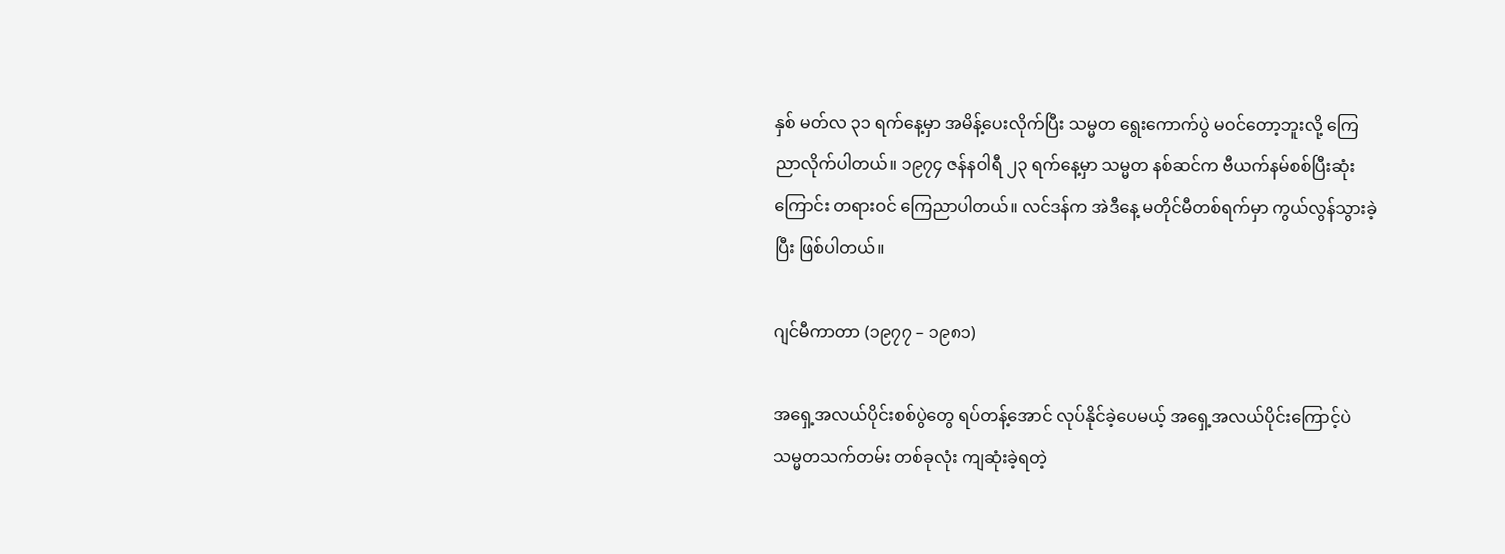နှစ် မတ်လ ၃၁ ရက်နေ့မှာ အမိန့်ပေးလိုက်ပြီး သမ္မတ ရွေးကောက်ပွဲ မဝင်တော့ဘူးလို့ ကြေညာလိုက်ပါတယ်။ ၁၉၇၄ ဇန်နဝါရီ ၂၃ ရက်နေ့မှာ သမ္မတ နစ်ဆင်က ဗီယက်နမ်စစ်ပြီးဆုံးကြောင်း တရားဝင် ကြေညာပါတယ်။ လင်ဒန်က အဲဒီနေ့ မတိုင်မီတစ်ရက်မှာ ကွယ်လွန်သွားခဲ့ပြီး ဖြစ်ပါတယ်။

ဂျင်မီကာတာ (၁၉၇၇ – ၁၉၈၁)

အရှေ့အလယ်ပိုင်းစစ်ပွဲတွေ ရပ်တန့်အောင် လုပ်နိုင်ခဲ့ပေမယ့် အရှေ့အလယ်ပိုင်းကြောင့်ပဲ သမ္မတသက်တမ်း တစ်ခုလုံး ကျဆုံးခဲ့ရတဲ့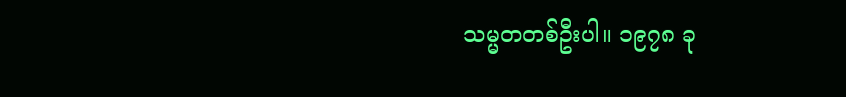သမ္မတတစ်ဦးပါ။ ၁၉၇၈ ခု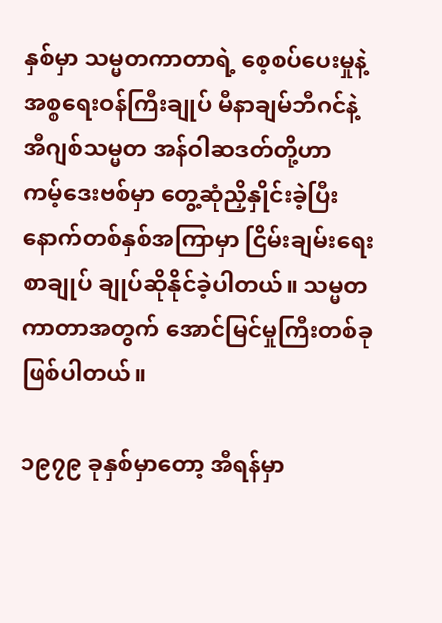နှစ်မှာ သမ္မတကာတာရဲ့ စေ့စပ်ပေးမှုနဲ့ အစ္စရေးဝန်ကြီးချုပ် မီနာချမ်ဘီဂင်နဲ့ အီဂျစ်သမ္မတ အန်ဝါဆဒတ်တို့ဟာ ကမ့်ဒေးဗစ်မှာ တွေ့ဆုံညှိနှိုင်းခဲ့ပြီး နောက်တစ်နှစ်အကြာမှာ ငြိမ်းချမ်းရေးစာချုပ် ချုပ်ဆိုနိုင်ခဲ့ပါတယ်။ သမ္မတကာတာအတွက် အောင်မြင်မှုကြီးတစ်ခု ဖြစ်ပါတယ်။

၁၉၇၉ ခုနှစ်မှာတော့ အီရန်မှာ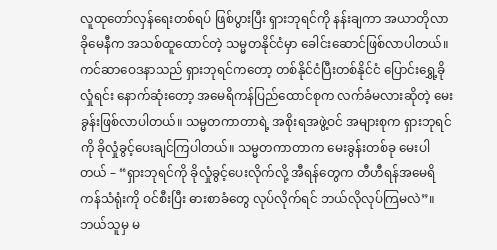လူထုတော်လှန်ရေးတစ်ရပ် ဖြစ်ပွားပြီး ရှားဘုရင်ကို နန်းချကာ အယာတိုလာခိုမေနီက အသစ်ထူထောင်တဲ့ သမ္မတနိုင်ငံမှာ ခေါင်းဆောင်ဖြစ်လာပါတယ်။ ကင်ဆာဝေဒနာသည် ရှားဘုရင်ကတော့ တစ်နိုင်ငံပြီးတစ်နိုင်ငံ ပြောင်းရွှေ့ခိုလှုံရင်း နောက်ဆုံးတော့ အမေရိကန်ပြည်ထောင်စုက လက်ခံမလားဆိုတဲ့ မေးခွန်းဖြစ်လာပါတယ်။ သမ္မတကာတာရဲ့ အစိုးရအဖွဲ့ဝင် အများစုက ရှားဘုရင်ကို ခိုလှုံခွင့်ပေးချင်ကြပါတယ်။ သမ္မတကာတာက မေးခွန်းတစ်ခု မေးပါတယ် – “ရှားဘုရင်ကို ခိုလှုံခွင့်ပေးလိုက်လို့ အီရန်တွေက တီဟီရန်အမေရိကန်သံရုံးကို ဝင်စီးပြီး ဓားစာခံတွေ လုပ်လိုက်ရင် ဘယ်လိုလုပ်ကြမလဲ”။ ဘယ်သူမှ မ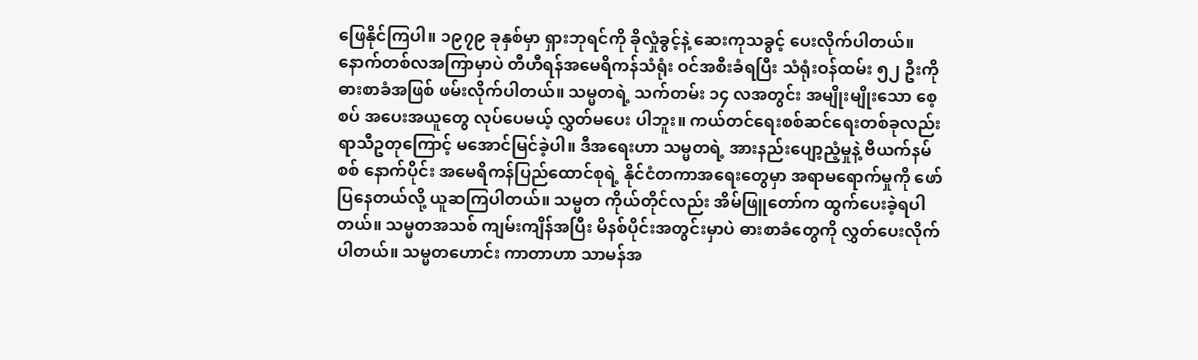ဖြေနိုင်ကြပါ။ ၁၉၇၉ ခုနှစ်မှာ ရှားဘုရင်ကို ခိုလှုံခွင့်နဲ့ ဆေးကုသခွင့် ပေးလိုက်ပါတယ်။ နောက်တစ်လအကြာမှာပဲ တီဟီရန်အမေရိကန်သံရုံး ဝင်အစီးခံရပြီး သံရုံးဝန်ထမ်း ၅၂ ဦးကို ဓားစာခံအဖြစ် ဖမ်းလိုက်ပါတယ်။ သမ္မတရဲ့ သက်တမ်း ၁၄ လအတွင်း အမျိုးမျိုးသော စေ့စပ် အပေးအယူတွေ လုပ်ပေမယ့် လွှတ်မပေး ပါဘူး။ ကယ်တင်ရေးစစ်ဆင်ရေးတစ်ခုလည်း ရာသီဥတုကြောင့် မအောင်မြင်ခဲ့ပါ။ ဒီအရေးဟာ သမ္မတရဲ့ အားနည်းပျော့ညံ့မှုနဲ့ ဗီယက်နမ်စစ် နောက်ပိုင်း အမေရိကန်ပြည်ထောင်စုရဲ့ နိုင်ငံတကာအရေးတွေမှာ အရာမရောက်မှုကို ဖော်ပြနေတယ်လို့ ယူဆကြပါတယ်။ သမ္မတ ကိုယ်တိုင်လည်း အိမ်ဖြူတော်က ထွက်ပေးခဲ့ရပါတယ်။ သမ္မတအသစ် ကျမ်းကျိန်အပြီး မိနစ်ပိုင်းအတွင်းမှာပဲ ဓားစာခံတွေကို လွှတ်ပေးလိုက်ပါတယ်။ သမ္မတဟောင်း ကာတာဟာ သာမန်အ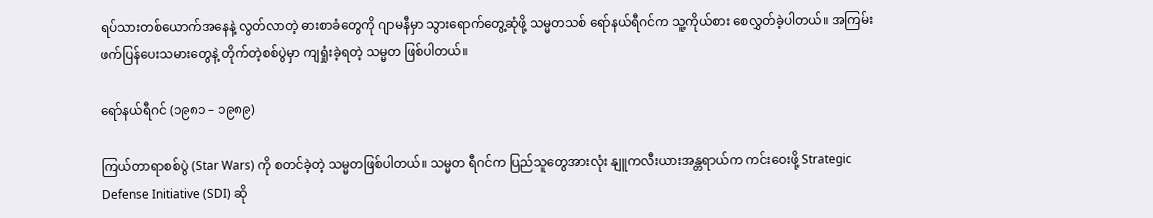ရပ်သားတစ်ယောက်အနေနဲ့ လွတ်လာတဲ့ ဓားစာခံတွေကို ဂျာမနီမှာ သွားရောက်တွေ့ဆုံဖို့ သမ္မတသစ် ရော်နယ်ရီဂင်က သူ့ကိုယ်စား စေလွှတ်ခဲ့ပါတယ်။ အကြမ်းဖက်ပြန်ပေးသမားတွေနဲ့ တိုက်တဲ့စစ်ပွဲမှာ ကျရှုံးခဲ့ရတဲ့ သမ္မတ ဖြစ်ပါတယ်။

ရော်နယ်ရီဂင် (၁၉၈၁ – ၁၉၈၉)

ကြယ်တာရာစစ်ပွဲ (Star Wars) ကို စတင်ခဲ့တဲ့ သမ္မတဖြစ်ပါတယ်။ သမ္မတ ရီဂင်က ပြည်သူတွေအားလုံး နျူကလီးယားအန္တရာယ်က ကင်းဝေးဖို့ Strategic Defense Initiative (SDI) ဆို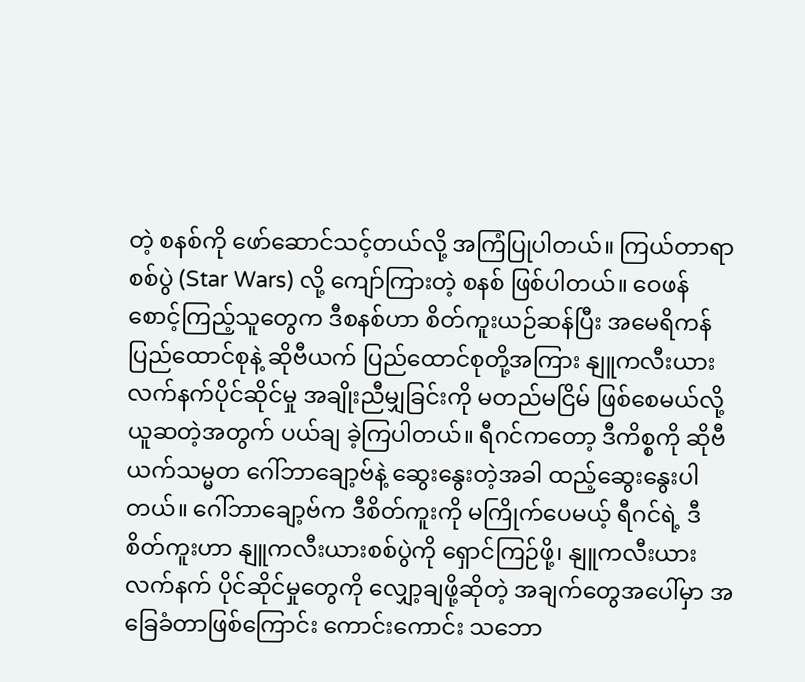တဲ့ စနစ်ကို ဖော်ဆောင်သင့်တယ်လို့ အကြံပြုပါတယ်။ ကြယ်တာရာစစ်ပွဲ (Star Wars) လို့ ကျော်ကြားတဲ့ စနစ် ဖြစ်ပါတယ်။ ဝေဖန်စောင့်ကြည့်သူတွေက ဒီစနစ်ဟာ စိတ်ကူးယဉ်ဆန်ပြီး အမေရိကန်ပြည်ထောင်စုနဲ့ ဆိုဗီယက် ပြည်ထောင်စုတို့အကြား နျူကလီးယားလက်နက်ပိုင်ဆိုင်မှု အချိုးညီမျှခြင်းကို မတည်မငြိမ် ဖြစ်စေမယ်လို့ ယူဆတဲ့အတွက် ပယ်ချ ခဲ့ကြပါတယ်။ ရီဂင်ကတော့ ဒီကိစ္စကို ဆိုဗီယက်သမ္မတ ဂေါ်ဘာချော့ဗ်နဲ့ ဆွေးနွေးတဲ့အခါ ထည့်ဆွေးနွေးပါတယ်။ ဂေါ်ဘာချော့ဗ်က ဒီစိတ်ကူးကို မကြိုက်ပေမယ့် ရီဂင်ရဲ့ ဒီစိတ်ကူးဟာ နျူကလီးယားစစ်ပွဲကို ရှောင်ကြဉ်ဖို့၊ နျူကလီးယားလက်နက် ပိုင်ဆိုင်မှုတွေကို လျှော့ချဖို့ဆိုတဲ့ အချက်တွေအပေါ်မှာ အခြေခံတာဖြစ်ကြောင်း ကောင်းကောင်း သဘော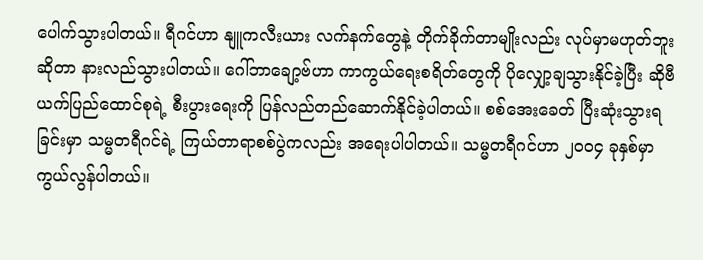ပေါက်သွားပါတယ်။ ရီဂင်ဟာ နျူကလီးယား လက်နက်တွေနဲ့ တိုက်ခိုက်တာမျိုးလည်း လုပ်မှာမဟုတ်ဘူးဆိုတာ နားလည်သွားပါတယ်။ ဂေါ်ဘာချော့ဗ်ဟာ ကာကွယ်ရေးစရိတ်တွေကို ပိုလျှော့ချသွားနိုင်ခဲ့ပြီး ဆိုဗီယက်ပြည်ထောင်စုရဲ့ စီးပွားရေးကို ပြန်လည်တည်ဆောက်နိုင်ခဲ့ပါတယ်။ စစ်အေးခေတ် ပြီးဆုံးသွားရခြင်းမှာ သမ္မတရီဂင်ရဲ့ ကြယ်တာရာစစ်ပွဲကလည်း အရေးပါပါတယ်။ သမ္မတရီဂင်ဟာ ၂၀၀၄ ခုနှစ်မှာ ကွယ်လွန်ပါတယ်။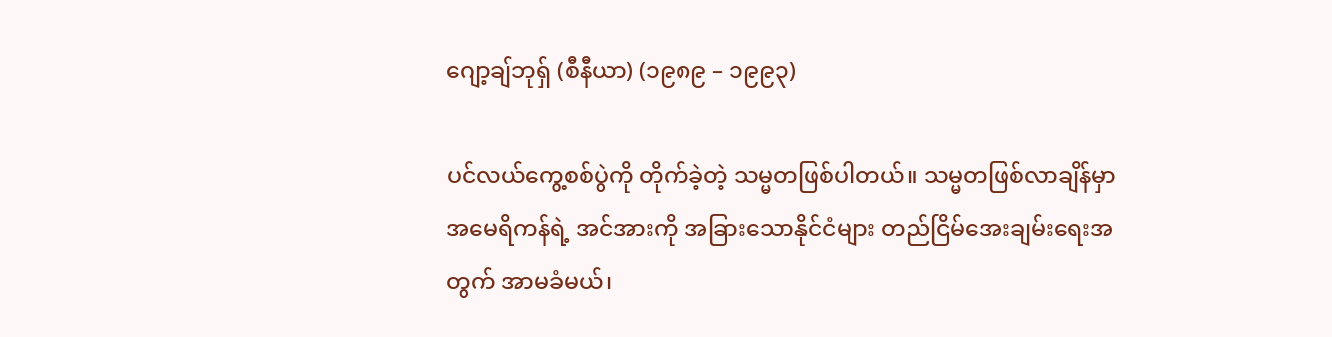ဂျော့ချ်ဘုရှ် (စီနီယာ) (၁၉၈၉ – ၁၉၉၃)

ပင်လယ်ကွေ့စစ်ပွဲကို တိုက်ခဲ့တဲ့ သမ္မတဖြစ်ပါတယ်။ သမ္မတဖြစ်လာချိန်မှာ အမေရိကန်ရဲ့ အင်အားကို အခြားသောနိုင်ငံများ တည်ငြိမ်အေးချမ်းရေးအတွက် အာမခံမယ်၊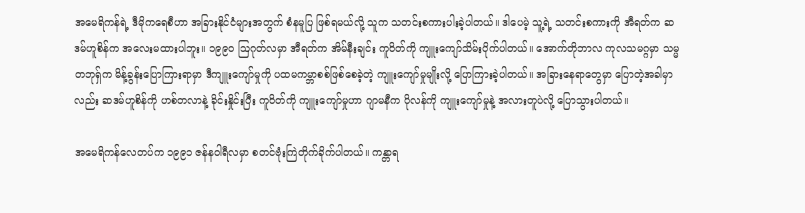အမေရိကန်ရဲ့ ဒီမိုကရေစီဟာ အခြားနိုင်ငံများအတွက် စံနမူပြ ဖြစ်ရမယ်လို့ သူက သတင်းစကားပါးခဲ့ပါတယ်။ ဒါပေမဲ့ သူ့ရဲ့ သတင်းစကားကို အီရတ်က ဆဒမ်ဟူစိန်က အလေးမထားပါဘူး။ ၁၉၉၀ ဩဂုတ်လမှာ အီရတ်က အိမ်နီးချင်း ကူဝိတ်ကို ကျူးကျော်သိမ်းပိုက်ပါတယ်။ အောက်တိုဘာလ ကုလသမဂ္ဂမှာ သမ္မတဘုရှ်က မိန့်ခွန်းပြောကြားရာမှာ ဒီကျူးကျော်မှုကို ပထမကမ္ဘာစစ်ဖြစ်စေခဲ့တဲ့ ကျူးကျော်မှုမျိုးလို့ ပြောကြားခဲ့ပါတယ်။ အခြားနေရာတွေမှာ ပြောတဲ့အခါမှာလည်း ဆဒမ်ဟူစိန်ကို ဟစ်တလာနဲ့ ခိုင်းနှိုင်းပြီး ကူဝိတ်ကို ကျူးကျော်မှုဟာ ဂျာမနီက ပိုလန်ကို ကျူးကျော်မှုနဲ့ အလားတူပဲလို့ ပြောသွားပါတယ်။

အမေရိကန်လေတပ်က ၁၉၉၁ ဇန်နဝါရီလမှာ စတင်ဗုံးကြဲတိုက်ခိုက်ပါတယ်။ ကန္တာရ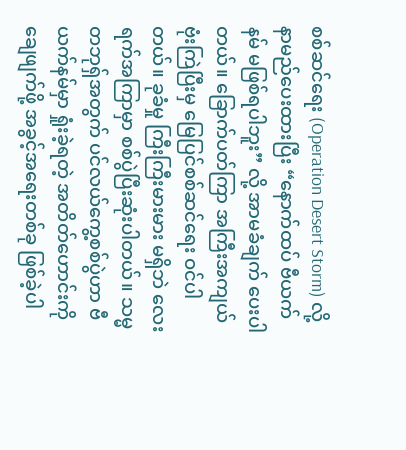စစ်ဆင်ရေး (Operation Desert Storm) လို့ နာမည်ပေးထားပြီး “နောက်ထပ် ဗီယက်နမ် မဖြစ်ရပါဘူး” လို့ အာမခံချက် ပေးပါတယ်။ ခြောက်ပတ်ကြာ အကြီးအကျယ် ဗုံးကြဲပြီးမှ မြေပြင်စစ်ဆင်ရေး ဝင်ပါတယ်။ ခုခံမှု ကြီးကြီးမားမား မရှိဘဲ လေးရက်အကြာမှာ စစ်ပွဲပြီးဆုံးပါတယ်။ သမ္မတဘုရှ်အတွက် ပင်လယ်ကွေ့စစ်ပွဲဟာ ဗီယက်နမ်မှာ ရှုံးခဲ့ရတဲ့ အတိတ်ဟောင်းကို ချေဖျက်ဖို့ အခွင့်အရေးတစ်ခု ဖြစ်ခဲ့ပါ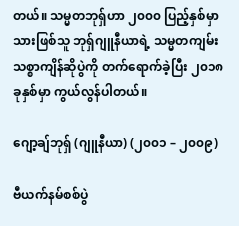တယ်။ သမ္မတဘုရှ်ဟာ ၂၀၀၀ ပြည့်နှစ်မှာ သားဖြစ်သူ ဘုရှ်ဂျူနီယာရဲ့ သမ္မတကျမ်းသစ္စာကျိန်ဆိုပွဲကို တက်ရောက်ခဲ့ပြီး ၂၀၁၈ ခုနှစ်မှာ ကွယ်လွန်ပါတယ်။

ဂျော့ချ်ဘုရှ် (ဂျူနီယာ) (၂၀၀၁ – ၂၀၀၉)

ဗီယက်နမ်စစ်ပွဲ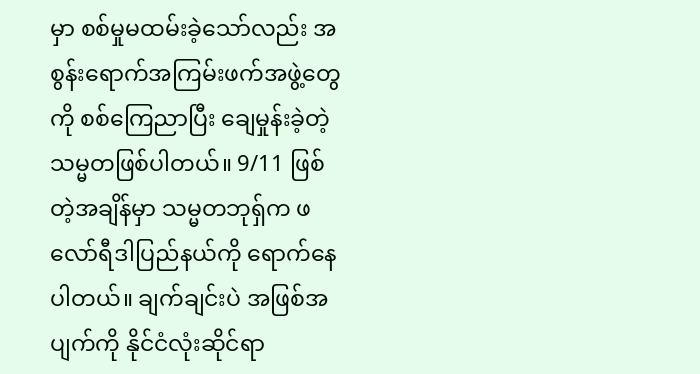မှာ စစ်မှုမထမ်းခဲ့သော်လည်း အစွန်းရောက်အကြမ်းဖက်အဖွဲ့တွေကို စစ်ကြေညာပြီး ချေမှုန်းခဲ့တဲ့ သမ္မတဖြစ်ပါတယ်။ 9/11 ဖြစ်တဲ့အချိန်မှာ သမ္မတဘုရှ်က ဖလော်ရီဒါပြည်နယ်ကို ရောက်နေပါတယ်။ ချက်ချင်းပဲ အဖြစ်အပျက်ကို နိုင်ငံလုံးဆိုင်ရာ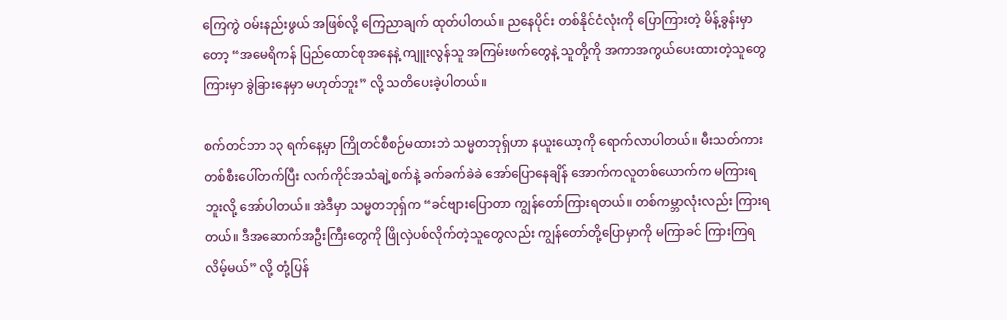ကြေကွဲ ဝမ်းနည်းဖွယ် အဖြစ်လို့ ကြေညာချက် ထုတ်ပါတယ်။ ညနေပိုင်း တစ်နိုင်ငံလုံးကို ပြောကြားတဲ့ မိန့်ခွန်းမှာတော့ “အမေရိကန် ပြည်ထောင်စုအနေနဲ့ ကျူးလွန်သူ အကြမ်းဖက်တွေနဲ့ သူတို့ကို အကာအကွယ်ပေးထားတဲ့သူတွေကြားမှာ ခွဲခြားနေမှာ မဟုတ်ဘူး” လို့ သတိပေးခဲ့ပါတယ်။

စက်တင်ဘာ ၁၃ ရက်နေ့မှာ ကြိုတင်စီစဉ်မထားဘဲ သမ္မတဘုရှ်ဟာ နယူးယော့ကို ရောက်လာပါတယ်။ မီးသတ်ကားတစ်စီးပေါ်တက်ပြီး လက်ကိုင်အသံချဲ့စက်နဲ့ ခက်ခက်ခဲခဲ အော်ပြောနေချိန် အောက်ကလူတစ်ယောက်က မကြားရဘူးလို့ အော်ပါတယ်။ အဲဒီမှာ သမ္မတဘုရှ်က “ခင်ဗျားပြောတာ ကျွန်တော်ကြားရတယ်။ တစ်ကမ္ဘာလုံးလည်း ကြားရတယ်။ ဒီအဆောက်အဦးကြီးတွေကို ဖြိုလှဲပစ်လိုက်တဲ့သူတွေလည်း ကျွန်တော်တို့ပြောမှာကို မကြာခင် ကြားကြရလိမ့်မယ်” လို့ တုံ့ပြန်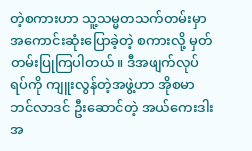တဲ့စကားဟာ သူ့သမ္မတသက်တမ်းမှာ အကောင်းဆုံးပြောခဲ့တဲ့ စကားလို့ မှတ်တမ်းပြုကြပါတယ်။ ဒီအဖျက်လုပ်ရပ်ကို ကျူးလွန်တဲ့အဖွဲ့ဟာ အိုစမာ ဘင်လာဒင် ဦးဆောင်တဲ့ အယ်ကေးဒါးအ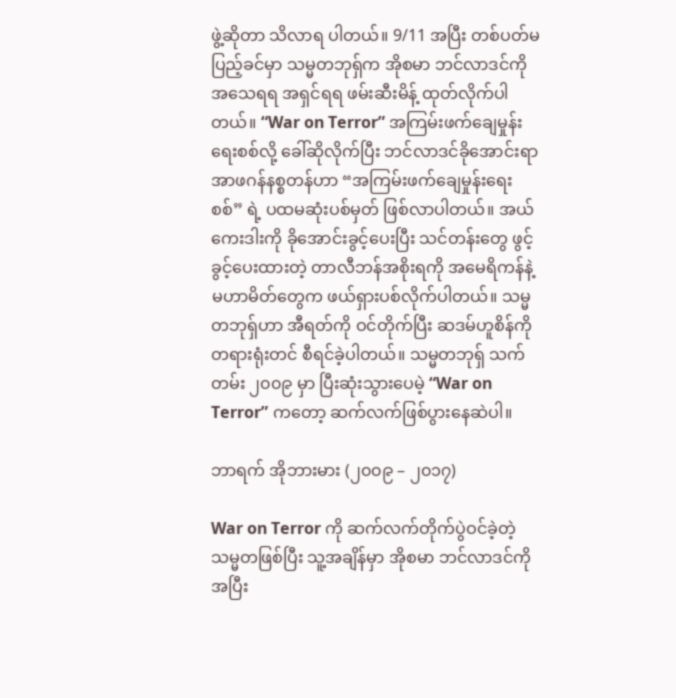ဖွဲ့ဆိုတာ သိလာရ ပါတယ်။ 9/11 အပြီး တစ်ပတ်မပြည့်ခင်မှာ သမ္မတဘုရှ်က အိုစမာ ဘင်လာဒင်ကို အသေရရ အရှင်ရရ ဖမ်းဆီးမိန့် ထုတ်လိုက်ပါတယ်။ “War on Terror” အကြမ်းဖက်ချေမှုန်းရေးစစ်လို့ ခေါ်ဆိုလိုက်ပြီး ဘင်လာဒင်ခိုအောင်းရာ အာဖဂန်နစ္စတန်ဟာ “အကြမ်းဖက်ချေမှုန်းရေးစစ်” ရဲ့ ပထမဆုံးပစ်မှတ် ဖြစ်လာပါတယ်။ အယ်ကေးဒါးကို ခိုအောင်းခွင့်ပေးပြီး သင်တန်းတွေ ဖွင့်ခွင့်ပေးထားတဲ့ တာလီဘန်အစိုးရကို အမေရိကန်နဲ့ မဟာမိတ်တွေက ဖယ်ရှားပစ်လိုက်ပါတယ်။ သမ္မတဘုရှ်ဟာ အီရတ်ကို ဝင်တိုက်ပြီး ဆဒမ်ဟူစိန်ကို တရားရုံးတင် စီရင်ခဲ့ပါတယ်။ သမ္မတဘုရှ် သက်တမ်း ၂၀၀၉ မှာ ပြီးဆုံးသွားပေမဲ့ “War on Terror” ကတော့ ဆက်လက်ဖြစ်ပွားနေဆဲပါ။

ဘာရက် အိုဘားမား (၂၀၀၉ – ၂၀၁၇)

War on Terror ကို ဆက်လက်တိုက်ပွဲဝင်ခဲ့တဲ့ သမ္မတဖြစ်ပြီး သူ့အချိန်မှာ အိုစမာ ဘင်လာဒင်ကို အပြီး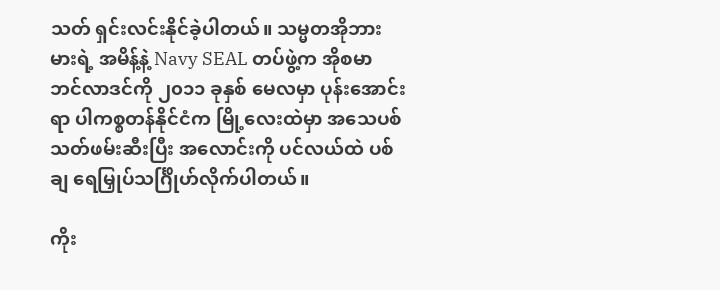သတ် ရှင်းလင်းနိုင်ခဲ့ပါတယ်။ သမ္မတအိုဘားမားရဲ့ အမိန့်နဲ့ Navy SEAL တပ်ဖွဲ့က အိုစမာ ဘင်လာဒင်ကို ၂၀၁၁ ခုနှစ် မေလမှာ ပုန်းအောင်းရာ ပါကစ္စတန်နိုင်ငံက မြို့လေးထဲမှာ အသေပစ်သတ်ဖမ်းဆီးပြီး အလောင်းကို ပင်လယ်ထဲ ပစ်ချ ရေမြှုပ်သင်္ဂြိုဟ်လိုက်ပါတယ်။

ကိုး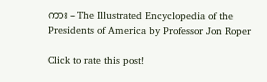ကား – The Illustrated Encyclopedia of the Presidents of America by Professor Jon Roper

Click to rate this post!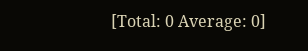[Total: 0 Average: 0]